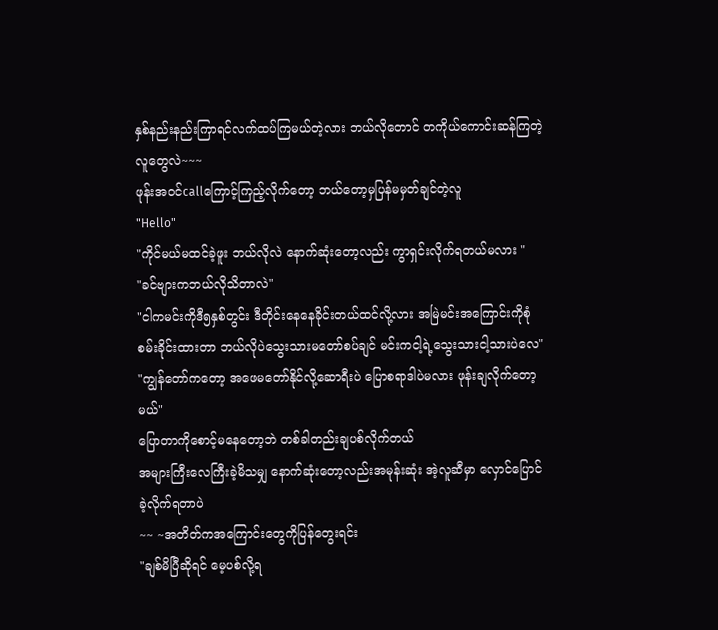နှစ်နည်းနည်းကြာရင်လက်ထပ်ကြမယ်တဲ့လား ဘယ်လိုတောင် တကိုယ်ကောင်းဆန်ကြတဲ့လူတွေလဲ~~~
ဖုန်းအ၀င်callကြောင့်ကြည့်လိုက်တော့ ဘယ်တော့မှပြန်မမှတ်ချင်တဲ့လူ
"Hello"
"ကိုင်မယ်မထင်ခဲ့ဖူး ဘယ်လိုလဲ နောက်ဆုံးတော့လည်း ကွာရှင်းလိုက်ရတယ်မလား "
"ခင်ဗျားကဘယ်လိုသိတာလဲ"
"ငါကမင်းကိုဒီ၅နှစ်တွင်း ဒီတိုင်းနေနေခိုင်းတယ်ထင်လို့လား အမြဲမင်းအကြောင်းကိုစုံစမ်းခိုင်းထားတာ ဘယ်လိုပဲသွေးသားမတော်စပ်ချင် မင်းကငါ့ရဲ့သွေးသားငါ့သားပဲလေ"
"ကျွန်တော်ကတော့ အဖေမတော်နိုင်လို့ဆောရီးပဲ ပြောစရာဒါပဲမလား ဖုန်းချလိုက်တော့မယ်"
ပြောတာကိုစောင့်မနေတော့ဘဲ တစ်ခါတည်းချပစ်လိုက်တယ်
အများကြီးလေကြီးခဲ့မိသမျှ နောက်ဆုံးတော့လည်းအမုန်းဆုံး အဲ့လူဆီမှာ လှောင်ပြောင်ခဲ့လိုက်ရတာပဲ
~~ ~အတိတ်ကအကြောင်းတွေကိုပြန်တွေးရင်း
"ချစ်မိပြီဆိုရင် မေ့ပစ်လို့ရ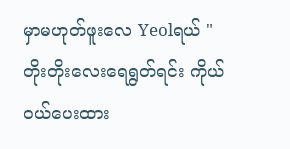မှာမဟုတ်ဖူးလေ Yeolရယ် "
တိုးတိုးလေးရေရွတ်ရင်း ကိုယ်၀ယ်ပေးထား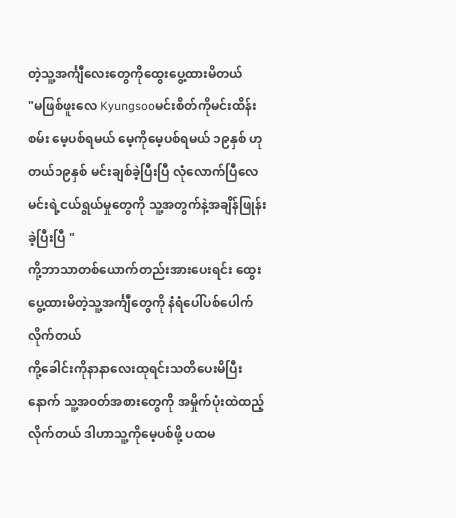တဲ့သူ့အင်္ကျီလေးတွေကိုထွေးပွေ့ထားမိတယ်
"မဖြစ်ဖူးလေ Kyungsooမင်းစိတ်ကိုမင်းထိန်းစမ်း မေ့ပစ်ရမယ် မေ့ကိုမေ့ပစ်ရမယ် ၁၉နှစ် ဟုတယ်၁၉နှစ် မင်းချစ်ခဲ့ပြီးပြီ လုံလောက်ပြီလေ မင်းရဲ့ငယ်ရွယ်မှုတွေကို သူ့အတွက်နဲ့အချိန်ဖြုန်းခဲ့ပြီးပြီ "
ကို့ဘာသာတစ်ယောက်တည်းအားပေးရင်း ထွေးပွေ့ထားမိတဲ့သူ့အင်္ကျီတွေကို နံရံပေါ်ပစ်ပေါက်လိုက်တယ်
ကို့ခေါင်းကိုနာနာလေးထုရင်းသတိပေးမိပြီးနောက် သူ့အ၀တ်အစားတွေကို အမှိုက်ပုံးထဲထည့်လိုက်တယ် ဒါဟာသူ့ကိုမေ့ပစ်ဖို့ ပထမ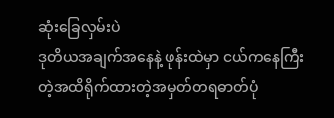ဆုံးခြေလှမ်းပဲ
ဒုတိယအချက်အနေနဲ့ ဖုန်းထဲမှာ ငယ်ကနေကြီးတဲ့အထိရိုက်ထားတဲ့အမှတ်တရဓာတ်ပုံ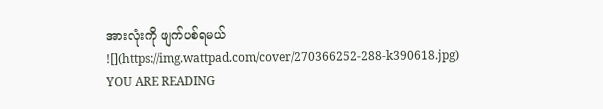အားလုံးကို ဖျက်ပစ်ရမယ်
![](https://img.wattpad.com/cover/270366252-288-k390618.jpg)
YOU ARE READING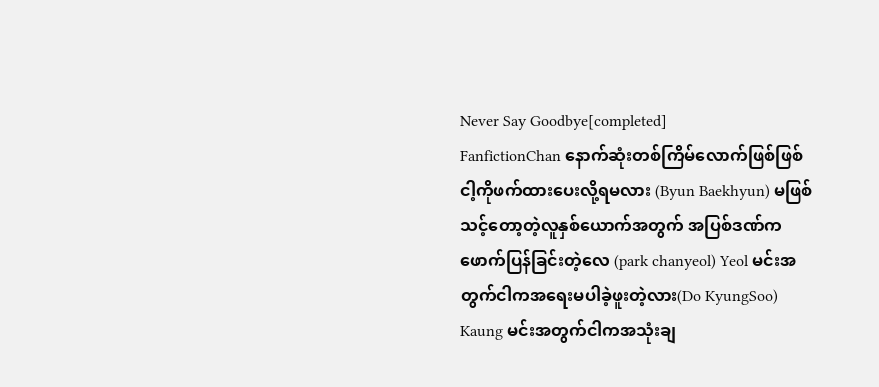Never Say Goodbye[completed]
FanfictionChan နောက်ဆုံးတစ်ကြိမ်လောက်ဖြစ်ဖြစ် ငါ့ကိုဖက်ထားပေးလို့ရမလား (Byun Baekhyun) မဖြစ်သင့်တော့တဲ့လူနှစ်ယောက်အတွက် အပြစ်ဒဏ်ကဖောက်ပြန်ခြင်းတဲ့လေ (park chanyeol) Yeol မင်းအတွက်ငါကအရေးမပါခဲ့ဖူးတဲ့လား(Do KyungSoo) Kaung မင်းအတွက်ငါကအသုံးချ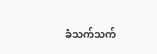ခံသက်သက်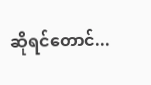ဆိုရင်တောင်...